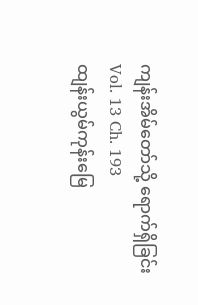ကျန်းအိမ်တော်သို့ ရောက်ရှိခြင်း
Vol. 13 Ch. 193
ထျန်းယွမ်ကုန်းမြေ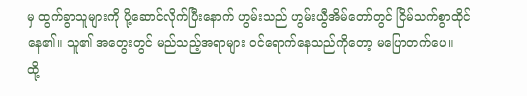မှ ထွက်ခွာသူများကို ပို့ဆောင်လိုက်ပြီးနောက် ဟွမ်းသည် ဟွမ်းယွီအိမ်တော်တွင် ငြိမ်သက်စွာထိုင်နေ၏။ သူ၏ အတွေးတွင် မည်သည့်အရာများ ဝင်ရောက်နေသည်ကိုတော့ မပြောတက်ပေ။
ထို့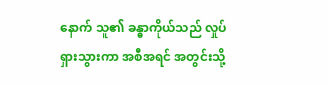နောက် သူ၏ ခန္ဓာကိုယ်သည် လှုပ်ရှားသွားကာ အစီအရင် အတွင်းသို့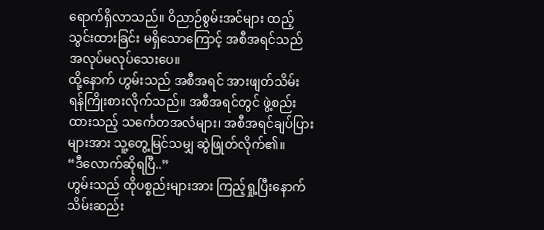ရောက်ရှိလာသည်။ ဝိညာဉ်စွမ်းအင်များ ထည့်သွင်းထားခြင်း မရှိသောကြောင့် အစီအရင်သည် အလုပ်မလုပ်သေးပေ။
ထို့နောက် ဟွမ်းသည် အစီအရင် အားဖျတ်သိမ်းရန်ကြိုးစားလိုက်သည်။ အစီအရင်တွင် ဖွဲ့စည်းထားသည့် သင်္ကေတအလံများ၊ အစီအရင်ချပ်ပြားများအား သူ့တွေ့မြင်သမျှ ဆွဲဖြုတ်လိုက်၏။
“ဒီလောက်ဆိုရပြီ..”
ဟွမ်းသည် ထိုပစ္စည်းများအား ကြည့်ရှု့ပြီးနောက် သိမ်းဆည်း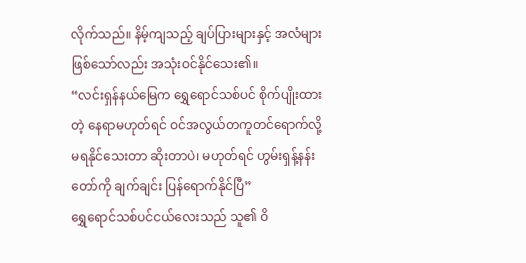လိုက်သည်။ နိမ့်ကျသည့် ချပ်ပြားများနှင့် အလံများ ဖြစ်သော်လည်း အသုံးဝင်နိုင်သေး၏။
“လင်းရှန်နယ်မြေက ရွှေရောင်သစ်ပင် စိုက်ပျိုးထားတဲ့ နေရာမဟုတ်ရင် ဝင်အလွယ်တကူတင်ရောက်လို့ မရနိုင်သေးတာ ဆိုးတာပဲ၊ မဟုတ်ရင် ဟွမ်းရှန့်နန်းတော်ကို ချက်ချင်း ပြန်ရောက်နိုင်ပြီ”
ရွှေရောင်သစ်ပင်ငယ်လေးသည် သူ၏ ဝိ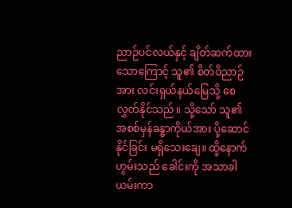ညာဉ်ပင်လယ်နှင့် ချိတ်ဆက်ထားသောကြောင့် သူ၏ စိတ်ဝိညာဉ်အား လင်းရှယ်နယ်မြေသို့ စေလွှတ်နိုင်သည်။ သို့သော် သူ၏ အစစ်မှန်ခန္ဓာကိုယ်အား ပို့ဆောင်နိုင်ခြင်း မရှိသေးချေ။ ထို့နောက်ဟွမ်းသည် ခေါင်းကို အသာခါယမ်းကာ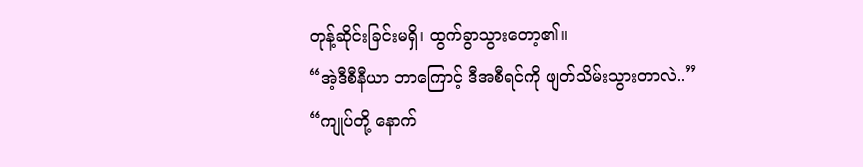တုန့်ဆိုင်းခြင်းမရှိ၊ ထွက်ခွာသွားတော့၏။
“အဲ့ဒီစီနီယာ ဘာကြောင့် ဒီအစီရင်ကို ဖျတ်သိမ်းသွားတာလဲ..”
“ကျုပ်တို့ နောက်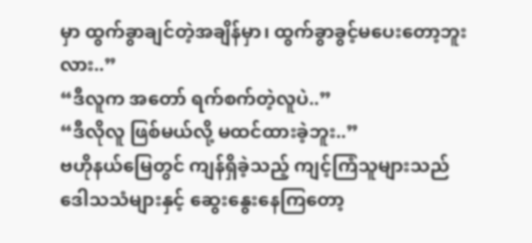မှာ ထွက်ခွာချင်တဲ့အချိန်မှာ၊ ထွက်ခွာခွင့်မပေးတော့ဘူးလား..”
“ဒီလူက အတော် ရက်စက်တဲ့လူပဲ..”
“ဒီလိုလူ ဖြစ်မယ်လို့ မထင်ထားခဲ့ဘူး..”
ဗဟိုနယ်မြေတွင် ကျန်ရှိခဲ့သည့် ကျင့်ကြံသူများသည် ဒေါသသံများနှင့် ဆွေးနွေးနေကြတော့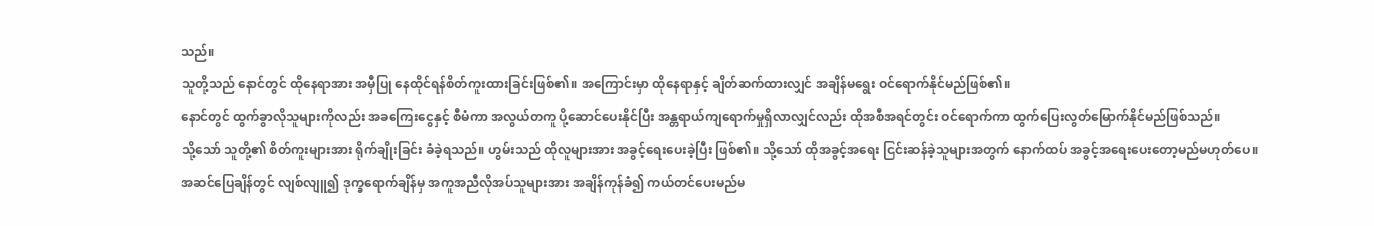သည်။
သူတို့သည် နောင်တွင် ထိုနေရာအား အမှီပြု နေထိုင်ရန်စိတ်ကူးထားခြင်းဖြစ်၏။ အကြောင်းမှာ ထိုနေရာနှင့် ချိတ်ဆက်ထားလျှင် အချိန်မရွေး ဝင်ရောက်နိုင်မည်ဖြစ်၏။
နောင်တွင် ထွက်ခွာလိုသူများကိုလည်း အခကြေးငွေနှင့် စီမံကာ အလွယ်တကူ ပို့ဆောင်ပေးနိုင်ပြီး အန္တရာယ်ကျရောက်မှုရှိလာလျှင်လည်း ထိုအစီအရင်တွင်း ဝင်ရောက်ကာ ထွက်ပြေးလွတ်မြောက်နိုင်မည်ဖြစ်သည်။
သို့သော် သူတို့၏ စိတ်ကူးများအား ရိုက်ချိုးခြင်း ခံခဲ့ရသည်။ ဟွမ်းသည် ထိုလူများအား အခွင့်ရေးပေးခဲ့ပြီး ဖြစ်၏။ သို့သော် ထိုအခွင့်အရေး ငြင်းဆန်ခဲ့သူများအတွက် နောက်ထပ် အခွင့်အရေးပေးတော့မည်မဟုတ်ပေ။
အဆင်ပြေချိန်တွင် လျစ်လျူ၍ ဒုက္ခရောက်ချိန်မှ အကူအညီလိုအပ်သူများအား အချိန်ကုန်ခံ၍ ကယ်တင်ပေးမည်မ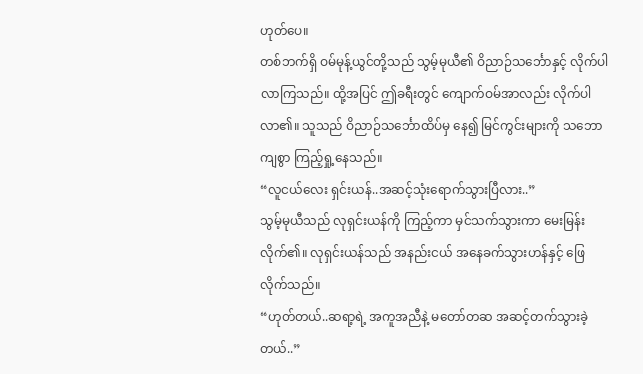ဟုတ်ပေ။
တစ်ဘက်ရှိ ဝမ်မုန့်ယွင်တို့သည် သွမ့်မုယီ၏ ဝိညာဉ်သင်္ဘောနှင့် လိုက်ပါလာကြသည်။ ထို့အပြင် ဤခရီးတွင် ကျောက်ဝမ်အာလည်း လိုက်ပါလာ၏။ သူသည် ဝိညာဉ်သင်္ဘောထိပ်မှ နေ၍ မြင်ကွင်းများကို သဘောကျစွာ ကြည့်ရှု့နေသည်။
“လူငယ်လေး ရှင်းယန်..အဆင့်သုံးရောက်သွားပြီလား..”
သွမ့်မုယီသည် လုရှင်းယန်ကို ကြည့်ကာ မှင်သက်သွားကာ မေးမြန်းလိုက်၏။ လုရှင်းယန်သည် အနည်းငယ် အနေခက်သွားဟန်နှင့် ဖြေလိုက်သည်။
“ဟုတ်တယ်..ဆရာ့ရဲ့ အကူအညီနဲ့ မတော်တဆ အဆင့်တက်သွားခဲ့တယ်..”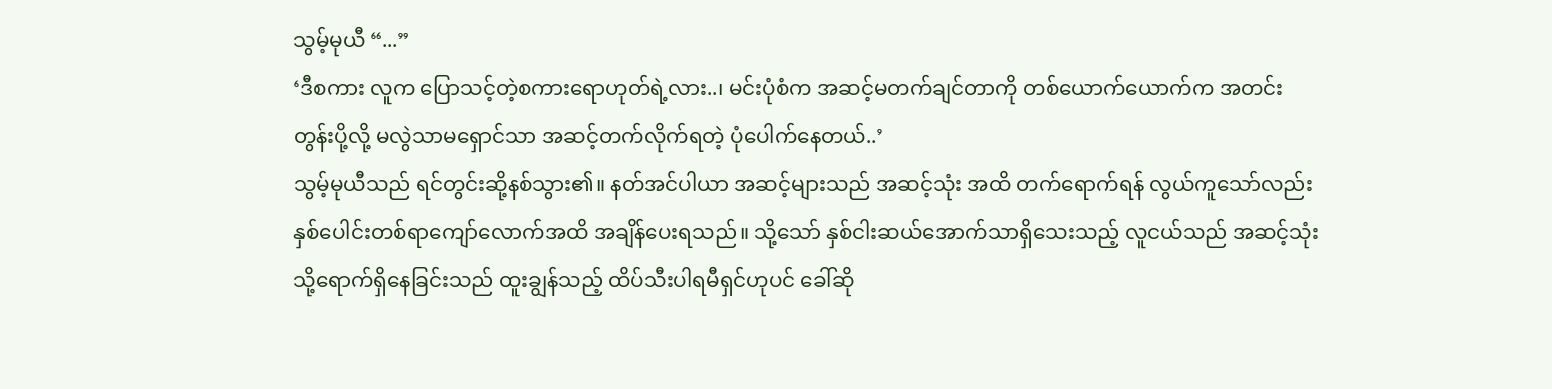သွမ့်မုယီ “...”
‘ဒီစကား လူက ပြောသင့်တဲ့စကားရောဟုတ်ရဲ့လား..၊ မင်းပုံစံက အဆင့်မတက်ချင်တာကို တစ်ယောက်ယောက်က အတင်းတွန်းပို့လို့ မလွဲသာမရှောင်သာ အဆင့်တက်လိုက်ရတဲ့ ပုံပေါက်နေတယ်..’
သွမ့်မုယီသည် ရင်တွင်းဆို့နစ်သွား၏။ နတ်အင်ပါယာ အဆင့်များသည် အဆင့်သုံး အထိ တက်ရောက်ရန် လွယ်ကူသော်လည်း နှစ်ပေါင်းတစ်ရာကျော်လောက်အထိ အချိန်ပေးရသည်။ သို့သော် နှစ်ငါးဆယ်အောက်သာရှိသေးသည့် လူငယ်သည် အဆင့်သုံးသို့ရောက်ရှိနေခြင်းသည် ထူးချွန်သည့် ထိပ်သီးပါရမီရှင်ဟုပင် ခေါ်ဆို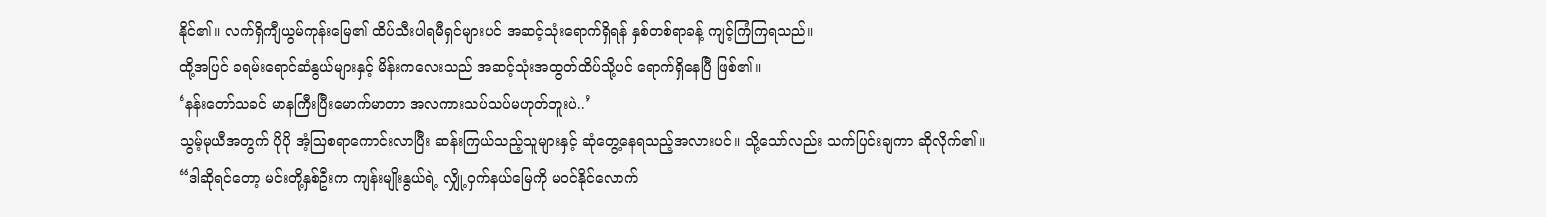နိုင်၏။ လက်ရှိကျီယွမ်ကုန်းမြေ၏ ထိပ်သီးပါရမီရှင်များပင် အဆင့်သုံးရောက်ရှိရန် နှစ်တစ်ရာခန့် ကျင့်ကြံကြရသည်။
ထို့အပြင် ခရမ်းရောင်ဆံနွယ်များနှင့် မိန်းကလေးသည် အဆင့်သုံးအထွတ်ထိပ်သို့ပင် ရောက်ရှိနေပြီ ဖြစ်၏။
‘နန်းတော်သခင် မာနကြီးပြီးမောက်မာတာ အလကားသပ်သပ်မဟုတ်ဘူးပဲ..’
သွမ့်မုယီအတွက် ပိုပို အံ့ဩစရာကောင်းလာပြီး ဆန်းကြယ်သည့်သူများနှင့် ဆုံတွေ့နေရသည့်အလားပင်။ သို့သော်လည်း သက်ပြင်းချကာ ဆိုလိုက်၏။
“ဒါဆိုရင်တော့ မင်းတို့နှစ်ဦးက ကျန်းမျိုးနွယ်ရဲ့ လျှို့ဝှက်နယ်မြေကို မဝင်နိုင်လောက်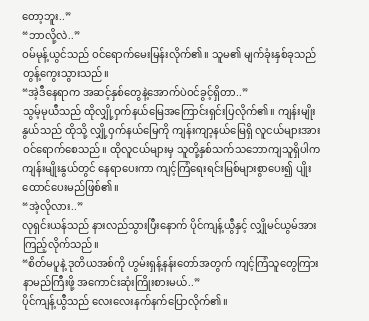တော့ဘူး..”
“ဘာလို့လဲ..”
ဝမ်မုန့်ယွင်သည် ဝင်ရောက်မေးမြန်းလိုက်၏။ သူမ၏ မျက်ခုံးနှစ်ခုသည် တွန့်ကွေးသွားသည်။
“အဲ့ဒီနေရာက အဆင့်နှစ်တွေနဲ့အောက်ပဲဝင်ခွင့်ရှိတာ..”
သွမ့်မုယီသည် ထိုလျှို့ဝှက်နယ်မြေအကြောင်းရှင်းပြလိုက်၏။ ကျန်းမျိုးနွယ်သည် ထိုသို့ လျှို့ဝှက်နယ်မြေကို ကျန်းကျာ့နယ်မြေရှိ လူငယ်များအား ဝင်ရောက်စေသည်။ ထိုလူငယ်များမှ သူတို့နှစ်သက်သဘောကျသူရှိပါက ကျန်းမျိုးနွယ်တွင် နေရာပေးကာ ကျင့်ကြံရေးရင်းမြစ်များစွာပေး၍ ပျိုးထောင်ပေးမည်ဖြစ်၏။
“အဲ့လိုလား..”
လုရှင်းယန်သည် နားလည်သွားပြီးနောက် ပိုင်ကျန့်ယွီနှင့် လျှိုမင်ယွမ်အားကြည့်လိုက်သည်။
“စိတ်မပူနဲ့ ဒုတိယအစ်ကို ဟွမ်းရှန့်နန်းတော်အတွက် ကျင့်ကြံသူတွေကြား နာမည်ကြီးဖို့ အကောင်းဆုံးကြိုးစားမယ်..”
ပိုင်ကျန့်ယွီသည် လေးလေးနက်နက်ပြောလိုက်၏။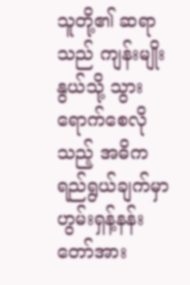သူတို့၏ ဆရာသည် ကျန်းမျိုးနွယ်သို့ သွားရောက်စေလိုသည့် အဓိက ရည်ရွယ်ချက်မှာ ဟွမ်းရှန့်နန်းတော်အား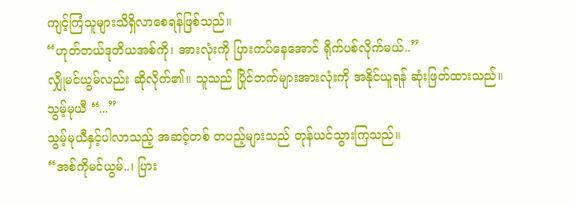ကျင့်ကြံသူများသိရှိလာစေရန်ဖြစ်သည်။
“ဟုတ်တယ်ဒုတိယအစ်ကို၊ အားလုံးကို ပြားကပ်နေအောင် ရိုက်ပစ်လိုက်မယ်..”
လျှိုမင်ယွမ်လည်း ဆိုလိုက်၏။ သူသည် ပြိုင်ဘက်များအားလုံးကို အနိုင်ယူရန် ဆုံးဖြတ်ထားသည်။
သွမ့်မုယီ “...”
သွမ့်မုယီနှင့်ပါလာသည့် အဆင့်တစ် တပည့်များသည် တုန်ယင်သွားကြသည်။
“အစ်ကိုမင်ယွမ်..၊ ပြား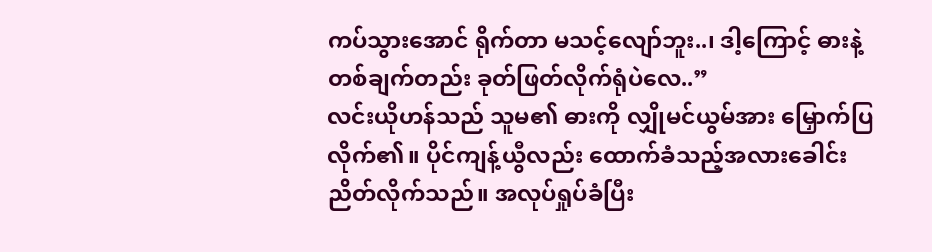ကပ်သွားအောင် ရိုက်တာ မသင့်လျော်ဘူး..၊ ဒါ့ကြောင့် ဓားနဲ့ တစ်ချက်တည်း ခုတ်ဖြတ်လိုက်ရုံပဲလေ..”
လင်းယိုဟန်သည် သူမ၏ ဓားကို လျှိုမင်ယွမ်အား မြှောက်ပြလိုက်၏။ ပိုင်ကျန့်ယွီလည်း ထောက်ခံသည့်အလားခေါင်းညိတ်လိုက်သည်။ အလုပ်ရှုပ်ခံပြီး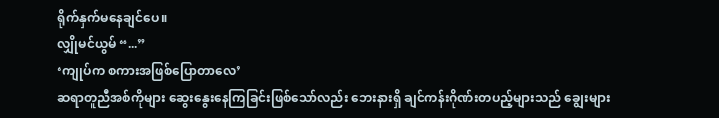ရိုက်နှက်မနေချင်ပေ။
လျှိုမင်ယွမ် “...”
‘ကျုပ်က စကားအဖြစ်ပြောတာလေ’
ဆရာတူညီအစ်ကိုများ ဆွေးနွေးနေကြခြင်းဖြစ်သော်လည်း ဘေးနားရှိ ချင်ကန်းဂိုဏ်းတပည့်များသည် ချွေးများ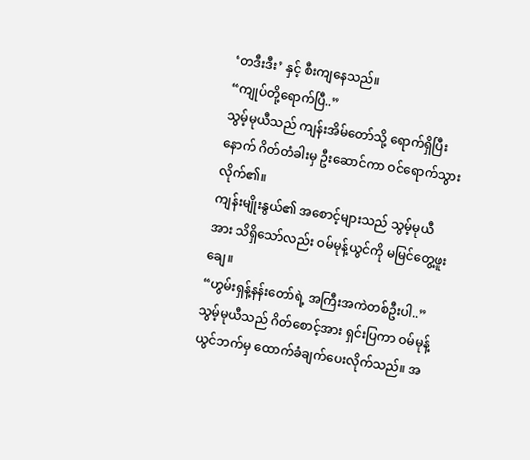‘တဒီးဒီး’ နှင့် စီးကျနေသည်။
“ကျုပ်တို့ရောက်ပြီ..”
သွမ့်မုယီသည် ကျန်းအိမ်တော်သို့ ရောက်ရှိပြီးနောက် ဂိတ်တံခါးမှ ဦးဆောင်ကာ ဝင်ရောက်သွားလိုက်၏။
ကျန်းမျိုးနွယ်၏ အစောင့်များသည် သွမ့်မုယီအား သိရှိသော်လည်း ဝမ်မုန့်ယွင်ကို မမြင်တွေ့ဖူးချေ။
“ဟွမ်းရှန့်နန်းတော်ရဲ့ အကြီးအကဲတစ်ဦးပါ..”
သွမ့်မုယီသည် ဂိတ်စောင့်အား ရှင်းပြကာ ဝမ်မုန့်ယွင်ဘက်မှ ထောက်ခံချက်ပေးလိုက်သည်။ အ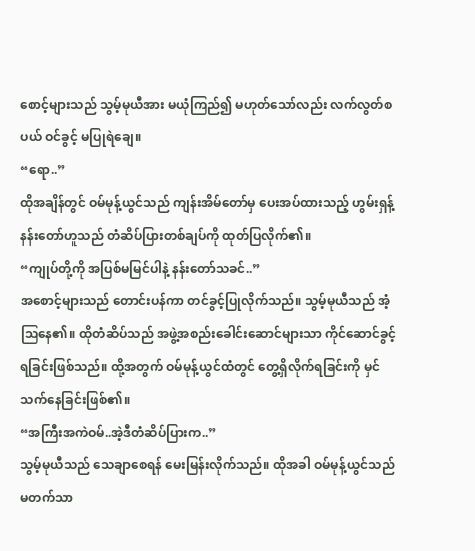စောင့်များသည် သွမ့်မုယီအား မယုံကြည်၍ မဟုတ်သော်လည်း လက်လွတ်စပယ် ဝင်ခွင့် မပြုရဲချေ။
“ရော..”
ထိုအချိန်တွင် ဝမ်မုန့်ယွင်သည် ကျန်းအိမ်တော်မှ ပေးအပ်ထားသည့် ဟွမ်းရှန့်နန်းတော်ဟူသည် တံဆိပ်ပြားတစ်ချပ်ကို ထုတ်ပြလိုက်၏။
“ကျုပ်တို့ကို အပြစ်မမြင်ပါနဲ့ နန်းတော်သခင်..”
အစောင့်များသည် တောင်းပန်ကာ တင်ခွင့်ပြုလိုက်သည်။ သွမ့်မုယီသည် အံ့ဩနေ၏။ ထိုတံဆိပ်သည် အဖွဲ့အစည်းခေါင်းဆောင်များသာ ကိုင်ဆောင်ခွင့်ရခြင်းဖြစ်သည်။ ထို့အတွက် ဝမ်မုန့်ယွင်ထံတွင် တွေ့ရှိလိုက်ရခြင်းကို မှင်သက်နေခြင်းဖြစ်၏။
“အကြီးအကဲဝမ်..အဲ့ဒီတံဆိပ်ပြားက..”
သွမ့်မုယီသည် သေချာစေရန် မေးမြန်းလိုက်သည်။ ထိုအခါ ဝမ်မုန့်ယွင်သည် မတက်သာ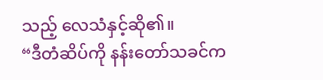သည့် လေသံနှင့်ဆို၏။
“ဒီတံဆိပ်ကို နန်းတော်သခင်က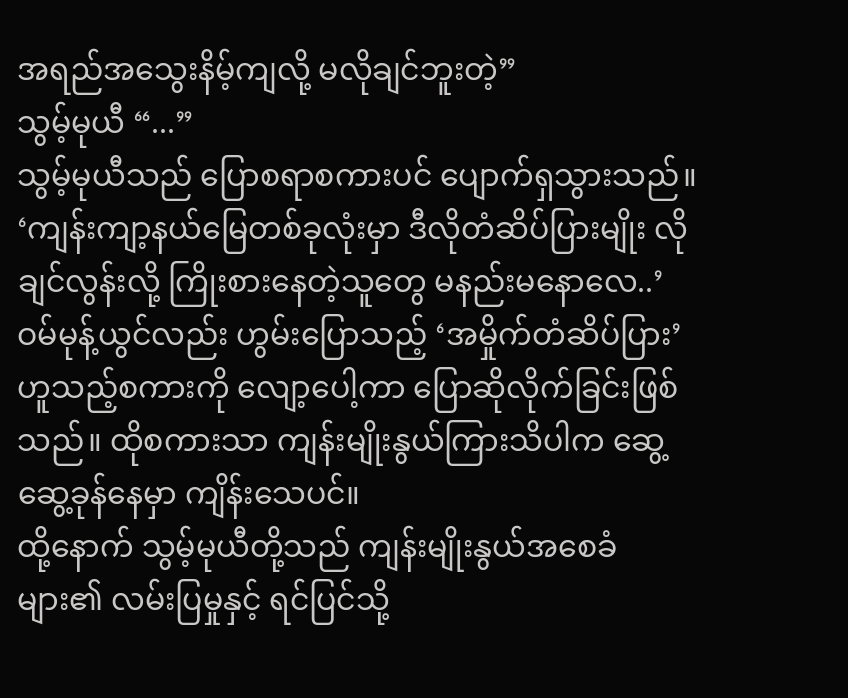အရည်အသွေးနိမ့်ကျလို့ မလိုချင်ဘူးတဲ့”
သွမ့်မုယီ “...”
သွမ့်မုယီသည် ပြောစရာစကားပင် ပျောက်ရှသွားသည်။
‘ကျန်းကျာ့နယ်မြေတစ်ခုလုံးမှာ ဒီလိုတံဆိပ်ပြားမျိုး လိုချင်လွန်းလို့ ကြိုးစားနေတဲ့သူတွေ မနည်းမနောလေ..’
ဝမ်မုန့်ယွင်လည်း ဟွမ်းပြောသည့် ‘အမှိုက်တံဆိပ်ပြား’ ဟူသည့်စကားကို လျော့ပေါ့ကာ ပြောဆိုလိုက်ခြင်းဖြစ်သည်။ ထိုစကားသာ ကျန်းမျိုးနွယ်ကြားသိပါက ဆွေ့ဆွေ့ခုန်နေမှာ ကျိန်းသေပင်။
ထို့နောက် သွမ့်မုယီတို့သည် ကျန်းမျိုးနွယ်အစေခံများ၏ လမ်းပြမှုနှင့် ရင်ပြင်သို့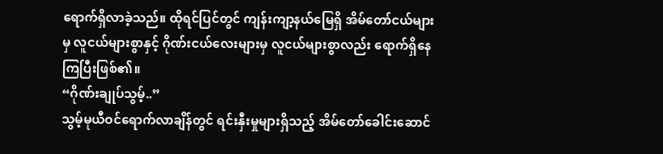ရောက်ရှိလာခဲ့သည်။ ထိုရင်ပြင်တွင် ကျန်းကျာ့နယ်မြေရှိ အိမ်တော်ငယ်များမှ လူငယ်များစွာနှင့် ဂိုဏ်းငယ်လေးများမှ လူငယ်များစွာလည်း ရောက်ရှိနေကြပြီးဖြစ်၏။
“ဂိုဏ်းချုပ်သွမ့်..”
သွမ့်မုယီဝင်ရောက်လာချိန်တွင် ရင်းနှီးမှုများရှိသည့် အိမ်တော်ခေါင်းဆောင်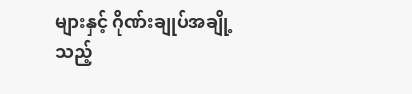များနှင့် ဂိုဏ်းချုပ်အချို့သည့်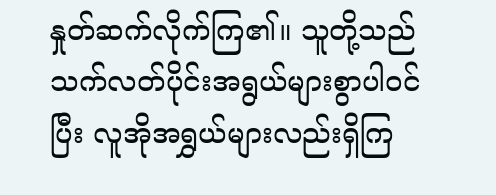နှုတ်ဆက်လိုက်ကြ၏။ သူတို့သည် သက်လတ်ပိုင်းအရွယ်များစွာပါဝင်ပြီး လူအိုအရွှယ်များလည်းရှိကြ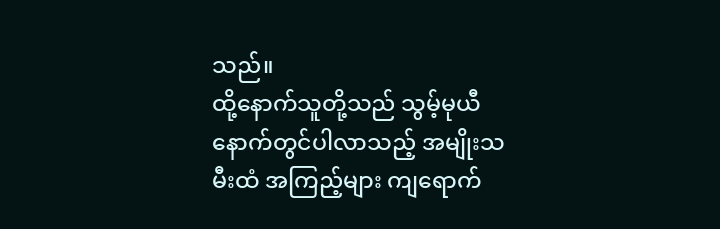သည်။
ထို့နောက်သူတို့သည် သွမ့်မုယီနောက်တွင်ပါလာသည့် အမျိုးသမီးထံ အကြည့်များ ကျရောက်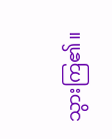သွားကြ၏။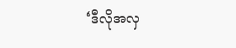‘ဒီလိုအလှ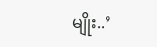မျိုး..’